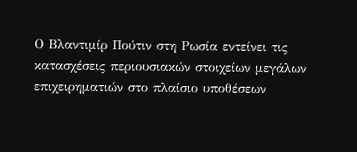Ο Βλαντιμίρ Πούτιν στη Ρωσία εντείνει τις κατασχέσεις περιουσιακών στοιχείων μεγάλων επιχειρηματιών στο πλαίσιο υποθέσεων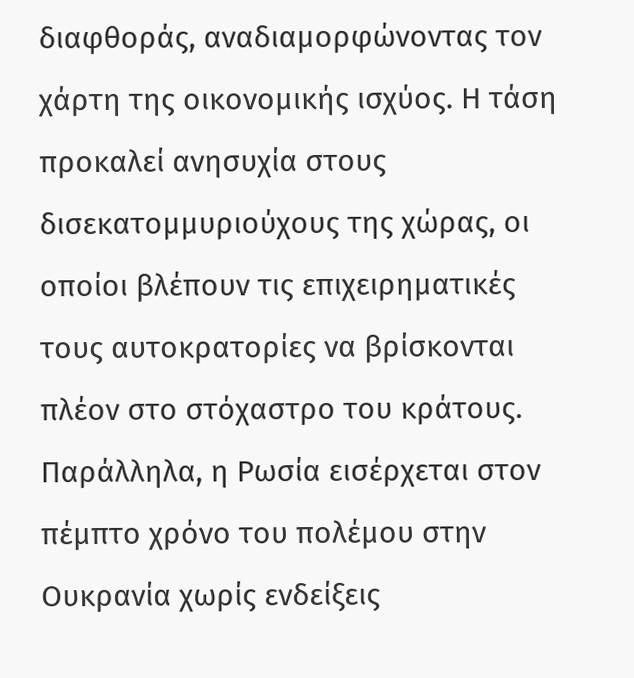διαφθοράς, αναδιαμορφώνοντας τον χάρτη της οικονομικής ισχύος. Η τάση προκαλεί ανησυχία στους δισεκατομμυριούχους της χώρας, οι οποίοι βλέπουν τις επιχειρηματικές τους αυτοκρατορίες να βρίσκονται πλέον στο στόχαστρο του κράτους.
Παράλληλα, η Ρωσία εισέρχεται στον πέμπτο χρόνο του πολέμου στην Ουκρανία χωρίς ενδείξεις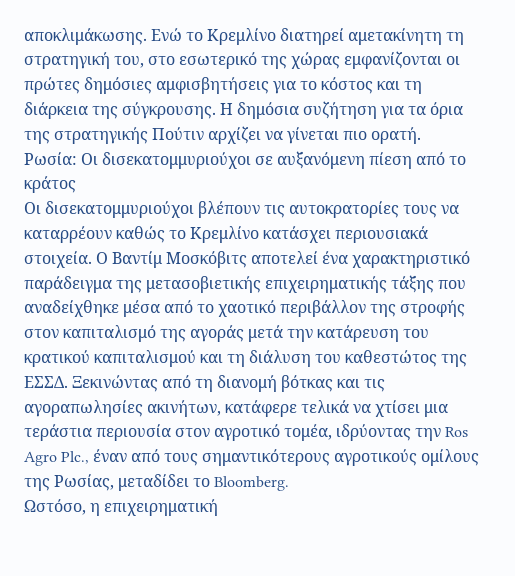αποκλιμάκωσης. Ενώ το Κρεμλίνο διατηρεί αμετακίνητη τη στρατηγική του, στο εσωτερικό της χώρας εμφανίζονται οι πρώτες δημόσιες αμφισβητήσεις για το κόστος και τη διάρκεια της σύγκρουσης. Η δημόσια συζήτηση για τα όρια της στρατηγικής Πούτιν αρχίζει να γίνεται πιο ορατή.
Ρωσία: Οι δισεκατομμυριούχοι σε αυξανόμενη πίεση από το κράτος
Οι δισεκατομμυριούχοι βλέπουν τις αυτοκρατορίες τους να καταρρέουν καθώς το Κρεμλίνο κατάσχει περιουσιακά στοιχεία. Ο Βαντίμ Μοσκόβιτς αποτελεί ένα χαρακτηριστικό παράδειγμα της μετασοβιετικής επιχειρηματικής τάξης που αναδείχθηκε μέσα από το χαοτικό περιβάλλον της στροφής στον καπιταλισμό της αγοράς μετά την κατάρευση του κρατικού καπιταλισμού και τη διάλυση του καθεστώτος της ΕΣΣΔ. Ξεκινώντας από τη διανομή βότκας και τις αγοραπωλησίες ακινήτων, κατάφερε τελικά να χτίσει μια τεράστια περιουσία στον αγροτικό τομέα, ιδρύοντας την Ros Agro Plc., έναν από τους σημαντικότερους αγροτικούς ομίλους της Ρωσίας, μεταδίδει το Bloomberg.
Ωστόσο, η επιχειρηματική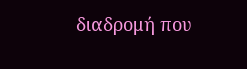διαδρομή που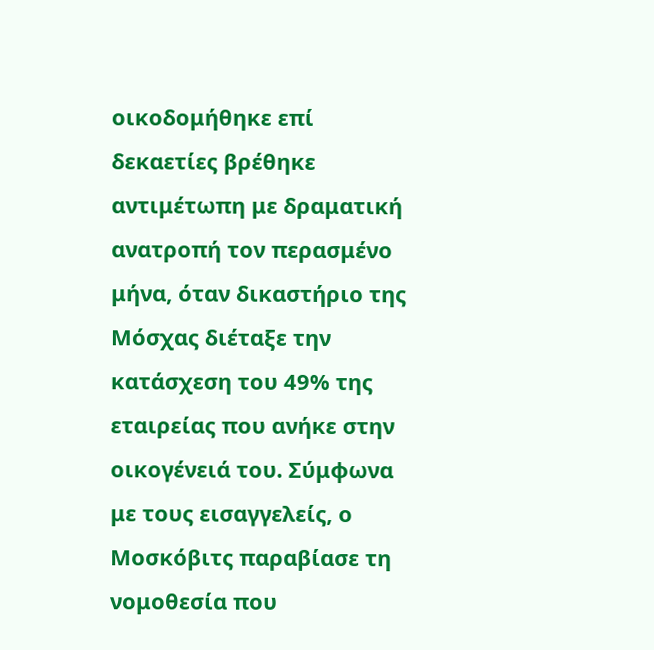οικοδομήθηκε επί δεκαετίες βρέθηκε αντιμέτωπη με δραματική ανατροπή τον περασμένο μήνα, όταν δικαστήριο της Μόσχας διέταξε την κατάσχεση του 49% της εταιρείας που ανήκε στην οικογένειά του. Σύμφωνα με τους εισαγγελείς, ο Μοσκόβιτς παραβίασε τη νομοθεσία που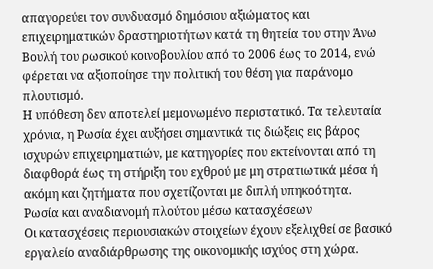απαγορεύει τον συνδυασμό δημόσιου αξιώματος και επιχειρηματικών δραστηριοτήτων κατά τη θητεία του στην Άνω Βουλή του ρωσικού κοινοβουλίου από το 2006 έως το 2014, ενώ φέρεται να αξιοποίησε την πολιτική του θέση για παράνομο πλουτισμό.
Η υπόθεση δεν αποτελεί μεμονωμένο περιστατικό. Τα τελευταία χρόνια, η Ρωσία έχει αυξήσει σημαντικά τις διώξεις εις βάρος ισχυρών επιχειρηματιών, με κατηγορίες που εκτείνονται από τη διαφθορά έως τη στήριξη του εχθρού με μη στρατιωτικά μέσα ή ακόμη και ζητήματα που σχετίζονται με διπλή υπηκοότητα.
Ρωσία και αναδιανομή πλούτου μέσω κατασχέσεων
Οι κατασχέσεις περιουσιακών στοιχείων έχουν εξελιχθεί σε βασικό εργαλείο αναδιάρθρωσης της οικονομικής ισχύος στη χώρα.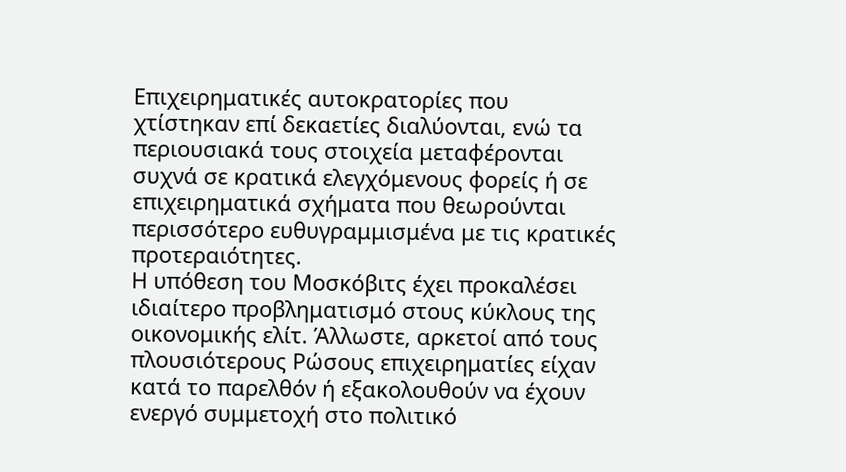Επιχειρηματικές αυτοκρατορίες που χτίστηκαν επί δεκαετίες διαλύονται, ενώ τα περιουσιακά τους στοιχεία μεταφέρονται συχνά σε κρατικά ελεγχόμενους φορείς ή σε επιχειρηματικά σχήματα που θεωρούνται περισσότερο ευθυγραμμισμένα με τις κρατικές προτεραιότητες.
Η υπόθεση του Μοσκόβιτς έχει προκαλέσει ιδιαίτερο προβληματισμό στους κύκλους της οικονομικής ελίτ. Άλλωστε, αρκετοί από τους πλουσιότερους Ρώσους επιχειρηματίες είχαν κατά το παρελθόν ή εξακολουθούν να έχουν ενεργό συμμετοχή στο πολιτικό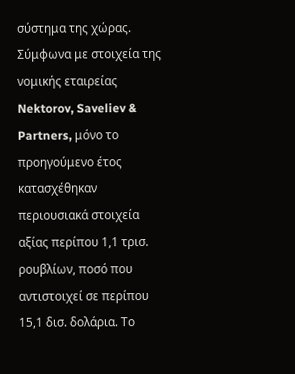σύστημα της χώρας.
Σύμφωνα με στοιχεία της νομικής εταιρείας Nektorov, Saveliev & Partners, μόνο το προηγούμενο έτος κατασχέθηκαν περιουσιακά στοιχεία αξίας περίπου 1,1 τρισ. ρουβλίων, ποσό που αντιστοιχεί σε περίπου 15,1 δισ. δολάρια. Το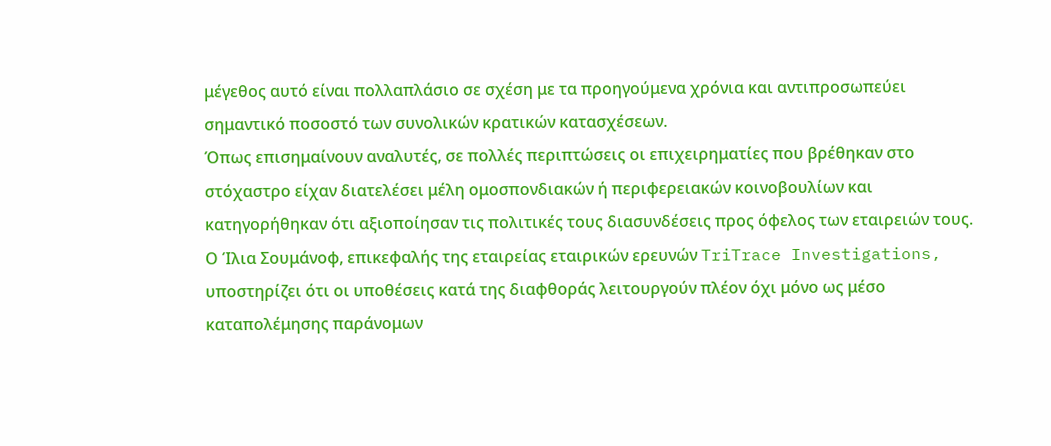μέγεθος αυτό είναι πολλαπλάσιο σε σχέση με τα προηγούμενα χρόνια και αντιπροσωπεύει σημαντικό ποσοστό των συνολικών κρατικών κατασχέσεων.
Όπως επισημαίνουν αναλυτές, σε πολλές περιπτώσεις οι επιχειρηματίες που βρέθηκαν στο στόχαστρο είχαν διατελέσει μέλη ομοσπονδιακών ή περιφερειακών κοινοβουλίων και κατηγορήθηκαν ότι αξιοποίησαν τις πολιτικές τους διασυνδέσεις προς όφελος των εταιρειών τους.
Ο Ίλια Σουμάνοφ, επικεφαλής της εταιρείας εταιρικών ερευνών TriTrace Investigations, υποστηρίζει ότι οι υποθέσεις κατά της διαφθοράς λειτουργούν πλέον όχι μόνο ως μέσο καταπολέμησης παράνομων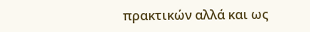πρακτικών αλλά και ως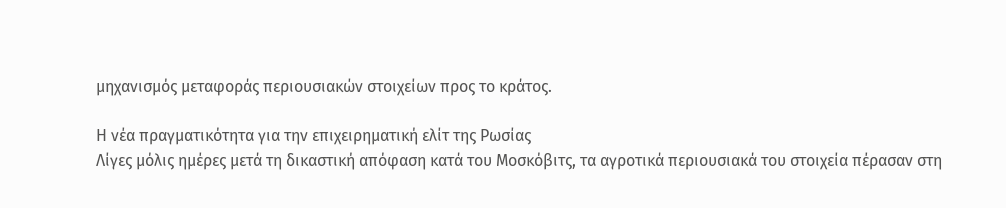μηχανισμός μεταφοράς περιουσιακών στοιχείων προς το κράτος.

Η νέα πραγματικότητα για την επιχειρηματική ελίτ της Ρωσίας
Λίγες μόλις ημέρες μετά τη δικαστική απόφαση κατά του Μοσκόβιτς, τα αγροτικά περιουσιακά του στοιχεία πέρασαν στη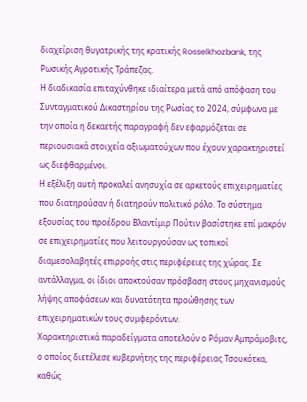διαχείριση θυγατρικής της κρατικής Rosselkhozbank, της Ρωσικής Αγροτικής Τράπεζας.
Η διαδικασία επιταχύνθηκε ιδιαίτερα μετά από απόφαση του Συνταγματικού Δικαστηρίου της Ρωσίας το 2024, σύμφωνα με την οποία η δεκαετής παραγραφή δεν εφαρμόζεται σε περιουσιακά στοιχεία αξιωματούχων που έχουν χαρακτηριστεί ως διεφθαρμένοι.
Η εξέλιξη αυτή προκαλεί ανησυχία σε αρκετούς επιχειρηματίες που διατηρούσαν ή διατηρούν πολιτικό ρόλο. Το σύστημα εξουσίας του προέδρου Βλαντίμιρ Πούτιν βασίστηκε επί μακρόν σε επιχειρηματίες που λειτουργούσαν ως τοπικοί διαμεσολαβητές επιρροής στις περιφέρειες της χώρας. Σε αντάλλαγμα, οι ίδιοι αποκτούσαν πρόσβαση στους μηχανισμούς λήψης αποφάσεων και δυνατότητα προώθησης των επιχειρηματικών τους συμφερόντων.
Χαρακτηριστικά παραδείγματα αποτελούν ο Ρόμαν Αμπράμοβιτς, ο οποίος διετέλεσε κυβερνήτης της περιφέρειας Τσουκότκα, καθώς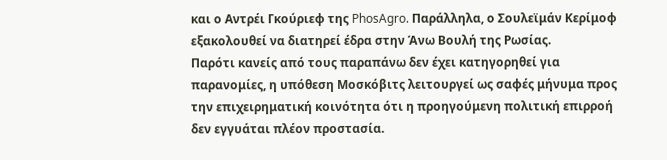και ο Αντρέι Γκούριεφ της PhosAgro. Παράλληλα, ο Σουλεϊμάν Κερίμοφ εξακολουθεί να διατηρεί έδρα στην Άνω Βουλή της Ρωσίας.
Παρότι κανείς από τους παραπάνω δεν έχει κατηγορηθεί για παρανομίες, η υπόθεση Μοσκόβιτς λειτουργεί ως σαφές μήνυμα προς την επιχειρηματική κοινότητα ότι η προηγούμενη πολιτική επιρροή δεν εγγυάται πλέον προστασία.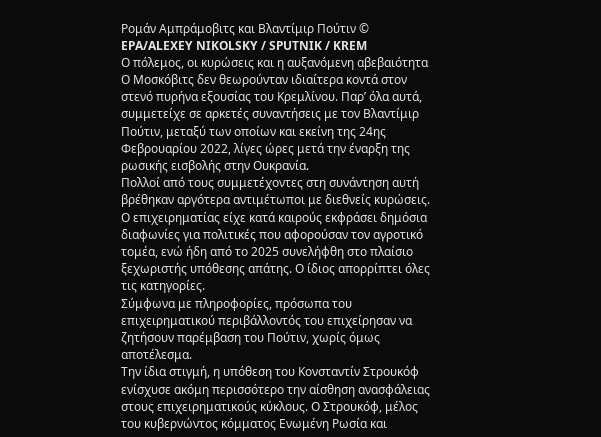Ρομάν Αμπράμοβιτς και Βλαντίμιρ Πούτιν © EPA/ALEXEY NIKOLSKY / SPUTNIK / KREM
Ο πόλεμος, οι κυρώσεις και η αυξανόμενη αβεβαιότητα
Ο Μοσκόβιτς δεν θεωρούνταν ιδιαίτερα κοντά στον στενό πυρήνα εξουσίας του Κρεμλίνου. Παρ’ όλα αυτά, συμμετείχε σε αρκετές συναντήσεις με τον Βλαντίμιρ Πούτιν, μεταξύ των οποίων και εκείνη της 24ης Φεβρουαρίου 2022, λίγες ώρες μετά την έναρξη της ρωσικής εισβολής στην Ουκρανία.
Πολλοί από τους συμμετέχοντες στη συνάντηση αυτή βρέθηκαν αργότερα αντιμέτωποι με διεθνείς κυρώσεις.
Ο επιχειρηματίας είχε κατά καιρούς εκφράσει δημόσια διαφωνίες για πολιτικές που αφορούσαν τον αγροτικό τομέα, ενώ ήδη από το 2025 συνελήφθη στο πλαίσιο ξεχωριστής υπόθεσης απάτης. Ο ίδιος απορρίπτει όλες τις κατηγορίες.
Σύμφωνα με πληροφορίες, πρόσωπα του επιχειρηματικού περιβάλλοντός του επιχείρησαν να ζητήσουν παρέμβαση του Πούτιν, χωρίς όμως αποτέλεσμα.
Την ίδια στιγμή, η υπόθεση του Κονσταντίν Στρουκόφ ενίσχυσε ακόμη περισσότερο την αίσθηση ανασφάλειας στους επιχειρηματικούς κύκλους. Ο Στρουκόφ, μέλος του κυβερνώντος κόμματος Ενωμένη Ρωσία και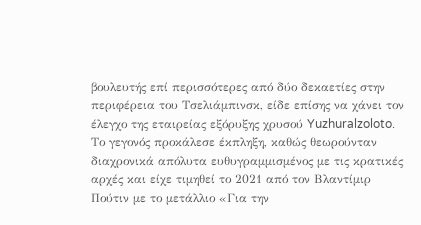βουλευτής επί περισσότερες από δύο δεκαετίες στην περιφέρεια του Τσελιάμπινσκ, είδε επίσης να χάνει τον έλεγχο της εταιρείας εξόρυξης χρυσού Yuzhuralzoloto.
Το γεγονός προκάλεσε έκπληξη, καθώς θεωρούνταν διαχρονικά απόλυτα ευθυγραμμισμένος με τις κρατικές αρχές και είχε τιμηθεί το 2021 από τον Βλαντίμιρ Πούτιν με το μετάλλιο «Για την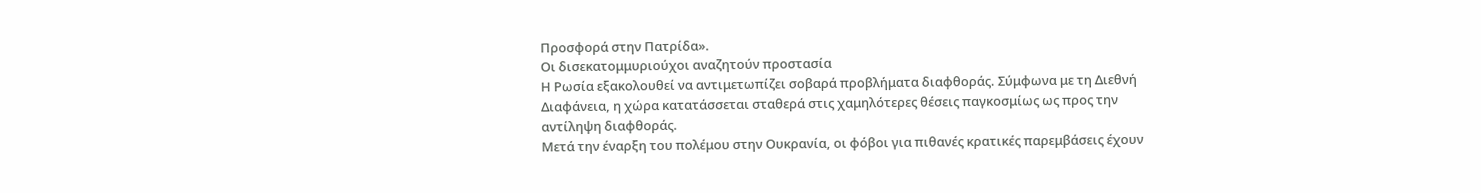Προσφορά στην Πατρίδα».
Οι δισεκατομμυριούχοι αναζητούν προστασία
Η Ρωσία εξακολουθεί να αντιμετωπίζει σοβαρά προβλήματα διαφθοράς. Σύμφωνα με τη Διεθνή Διαφάνεια, η χώρα κατατάσσεται σταθερά στις χαμηλότερες θέσεις παγκοσμίως ως προς την αντίληψη διαφθοράς.
Μετά την έναρξη του πολέμου στην Ουκρανία, οι φόβοι για πιθανές κρατικές παρεμβάσεις έχουν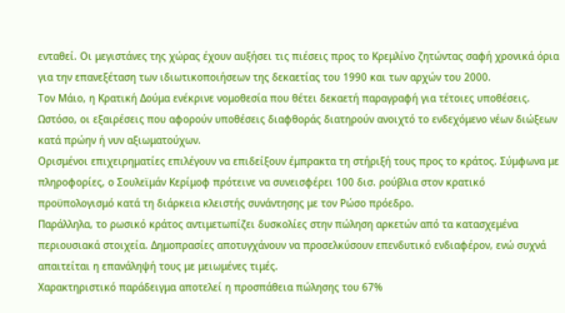ενταθεί. Οι μεγιστάνες της χώρας έχουν αυξήσει τις πιέσεις προς το Κρεμλίνο ζητώντας σαφή χρονικά όρια για την επανεξέταση των ιδιωτικοποιήσεων της δεκαετίας του 1990 και των αρχών του 2000.
Τον Μάιο, η Κρατική Δούμα ενέκρινε νομοθεσία που θέτει δεκαετή παραγραφή για τέτοιες υποθέσεις. Ωστόσο, οι εξαιρέσεις που αφορούν υποθέσεις διαφθοράς διατηρούν ανοιχτό το ενδεχόμενο νέων διώξεων κατά πρώην ή νυν αξιωματούχων.
Ορισμένοι επιχειρηματίες επιλέγουν να επιδείξουν έμπρακτα τη στήριξή τους προς το κράτος. Σύμφωνα με πληροφορίες, ο Σουλεϊμάν Κερίμοφ πρότεινε να συνεισφέρει 100 δισ. ρούβλια στον κρατικό προϋπολογισμό κατά τη διάρκεια κλειστής συνάντησης με τον Ρώσο πρόεδρο.
Παράλληλα, το ρωσικό κράτος αντιμετωπίζει δυσκολίες στην πώληση αρκετών από τα κατασχεμένα περιουσιακά στοιχεία. Δημοπρασίες αποτυγχάνουν να προσελκύσουν επενδυτικό ενδιαφέρον, ενώ συχνά απαιτείται η επανάληψή τους με μειωμένες τιμές.
Χαρακτηριστικό παράδειγμα αποτελεί η προσπάθεια πώλησης του 67%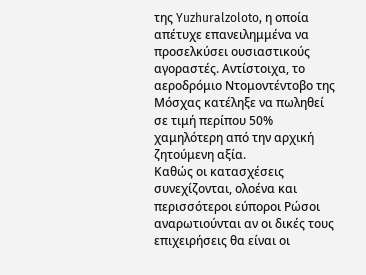της Yuzhuralzoloto, η οποία απέτυχε επανειλημμένα να προσελκύσει ουσιαστικούς αγοραστές. Αντίστοιχα, το αεροδρόμιο Ντομοντέντοβο της Μόσχας κατέληξε να πωληθεί σε τιμή περίπου 50% χαμηλότερη από την αρχική ζητούμενη αξία.
Καθώς οι κατασχέσεις συνεχίζονται, ολοένα και περισσότεροι εύποροι Ρώσοι αναρωτιούνται αν οι δικές τους επιχειρήσεις θα είναι οι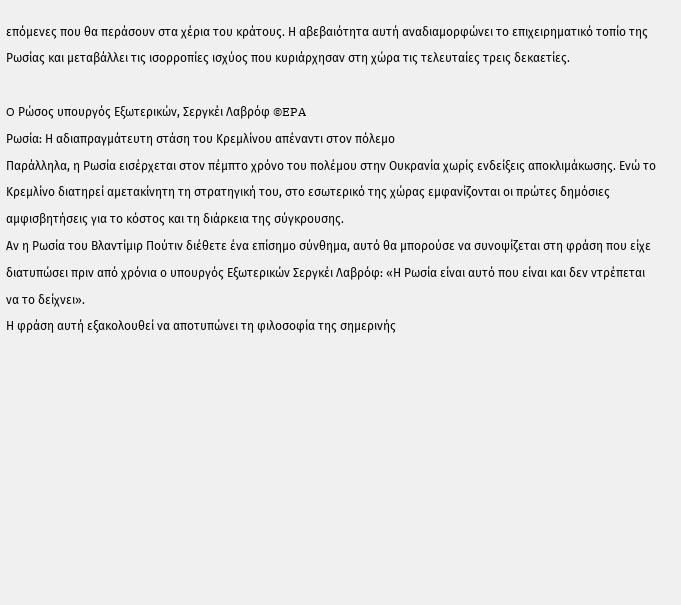επόμενες που θα περάσουν στα χέρια του κράτους. Η αβεβαιότητα αυτή αναδιαμορφώνει το επιχειρηματικό τοπίο της Ρωσίας και μεταβάλλει τις ισορροπίες ισχύος που κυριάρχησαν στη χώρα τις τελευταίες τρεις δεκαετίες.

O Ρώσος υπουργός Εξωτερικών, Σεργκέι Λαβρόφ ©EPA
Ρωσία: Η αδιαπραγμάτευτη στάση του Κρεμλίνου απέναντι στον πόλεμο
Παράλληλα, η Ρωσία εισέρχεται στον πέμπτο χρόνο του πολέμου στην Ουκρανία χωρίς ενδείξεις αποκλιμάκωσης. Ενώ το Κρεμλίνο διατηρεί αμετακίνητη τη στρατηγική του, στο εσωτερικό της χώρας εμφανίζονται οι πρώτες δημόσιες αμφισβητήσεις για το κόστος και τη διάρκεια της σύγκρουσης.
Αν η Ρωσία του Βλαντίμιρ Πούτιν διέθετε ένα επίσημο σύνθημα, αυτό θα μπορούσε να συνοψίζεται στη φράση που είχε διατυπώσει πριν από χρόνια ο υπουργός Εξωτερικών Σεργκέι Λαβρόφ: «Η Ρωσία είναι αυτό που είναι και δεν ντρέπεται να το δείχνει».
Η φράση αυτή εξακολουθεί να αποτυπώνει τη φιλοσοφία της σημερινής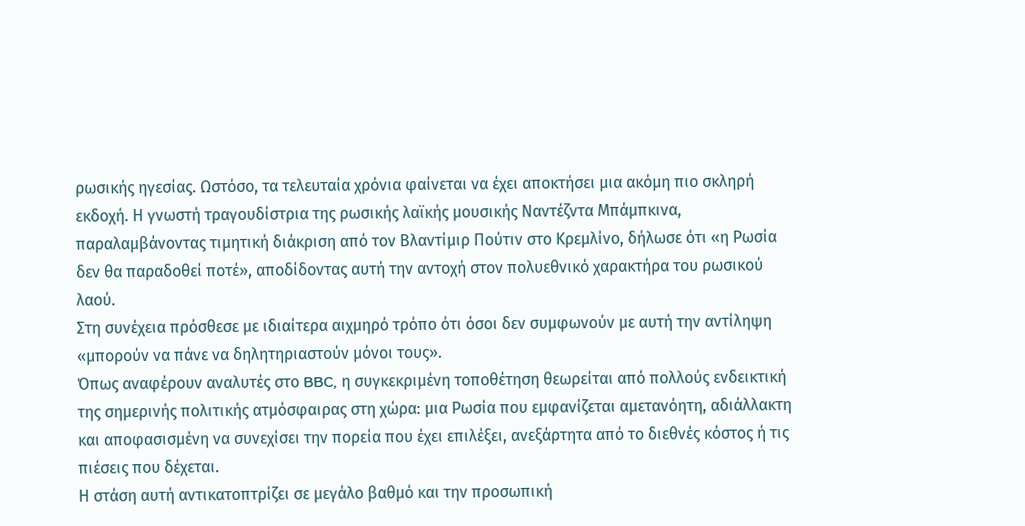ρωσικής ηγεσίας. Ωστόσο, τα τελευταία χρόνια φαίνεται να έχει αποκτήσει μια ακόμη πιο σκληρή εκδοχή. Η γνωστή τραγουδίστρια της ρωσικής λαϊκής μουσικής Ναντέζντα Μπάμπκινα, παραλαμβάνοντας τιμητική διάκριση από τον Βλαντίμιρ Πούτιν στο Κρεμλίνο, δήλωσε ότι «η Ρωσία δεν θα παραδοθεί ποτέ», αποδίδοντας αυτή την αντοχή στον πολυεθνικό χαρακτήρα του ρωσικού λαού.
Στη συνέχεια πρόσθεσε με ιδιαίτερα αιχμηρό τρόπο ότι όσοι δεν συμφωνούν με αυτή την αντίληψη «μπορούν να πάνε να δηλητηριαστούν μόνοι τους».
Όπως αναφέρουν αναλυτές στο BBC, η συγκεκριμένη τοποθέτηση θεωρείται από πολλούς ενδεικτική της σημερινής πολιτικής ατμόσφαιρας στη χώρα: μια Ρωσία που εμφανίζεται αμετανόητη, αδιάλλακτη και αποφασισμένη να συνεχίσει την πορεία που έχει επιλέξει, ανεξάρτητα από το διεθνές κόστος ή τις πιέσεις που δέχεται.
Η στάση αυτή αντικατοπτρίζει σε μεγάλο βαθμό και την προσωπική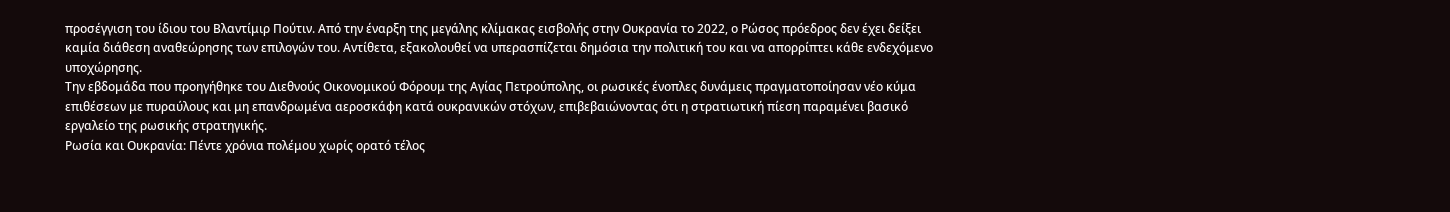προσέγγιση του ίδιου του Βλαντίμιρ Πούτιν. Από την έναρξη της μεγάλης κλίμακας εισβολής στην Ουκρανία το 2022, ο Ρώσος πρόεδρος δεν έχει δείξει καμία διάθεση αναθεώρησης των επιλογών του. Αντίθετα, εξακολουθεί να υπερασπίζεται δημόσια την πολιτική του και να απορρίπτει κάθε ενδεχόμενο υποχώρησης.
Την εβδομάδα που προηγήθηκε του Διεθνούς Οικονομικού Φόρουμ της Αγίας Πετρούπολης, οι ρωσικές ένοπλες δυνάμεις πραγματοποίησαν νέο κύμα επιθέσεων με πυραύλους και μη επανδρωμένα αεροσκάφη κατά ουκρανικών στόχων, επιβεβαιώνοντας ότι η στρατιωτική πίεση παραμένει βασικό εργαλείο της ρωσικής στρατηγικής.
Ρωσία και Ουκρανία: Πέντε χρόνια πολέμου χωρίς ορατό τέλος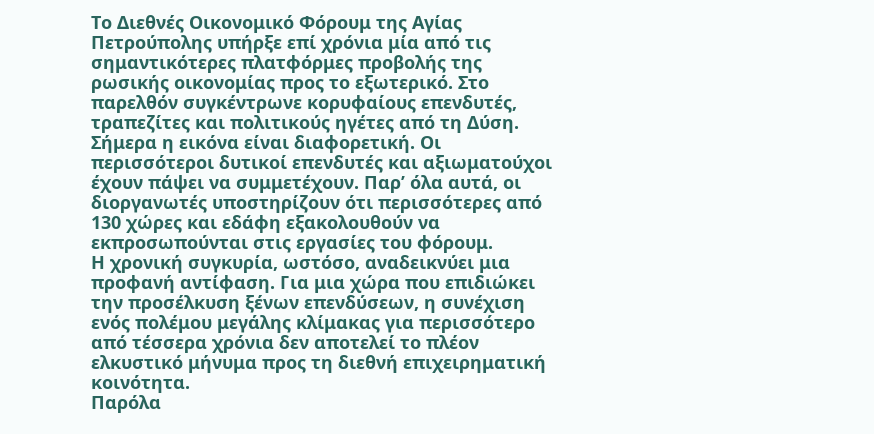Το Διεθνές Οικονομικό Φόρουμ της Αγίας Πετρούπολης υπήρξε επί χρόνια μία από τις σημαντικότερες πλατφόρμες προβολής της ρωσικής οικονομίας προς το εξωτερικό. Στο παρελθόν συγκέντρωνε κορυφαίους επενδυτές, τραπεζίτες και πολιτικούς ηγέτες από τη Δύση.
Σήμερα η εικόνα είναι διαφορετική. Οι περισσότεροι δυτικοί επενδυτές και αξιωματούχοι έχουν πάψει να συμμετέχουν. Παρ’ όλα αυτά, οι διοργανωτές υποστηρίζουν ότι περισσότερες από 130 χώρες και εδάφη εξακολουθούν να εκπροσωπούνται στις εργασίες του φόρουμ.
Η χρονική συγκυρία, ωστόσο, αναδεικνύει μια προφανή αντίφαση. Για μια χώρα που επιδιώκει την προσέλκυση ξένων επενδύσεων, η συνέχιση ενός πολέμου μεγάλης κλίμακας για περισσότερο από τέσσερα χρόνια δεν αποτελεί το πλέον ελκυστικό μήνυμα προς τη διεθνή επιχειρηματική κοινότητα.
Παρόλα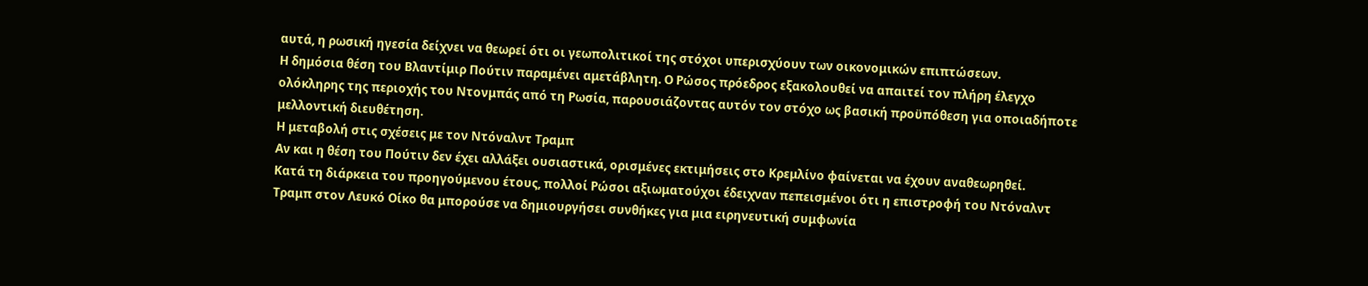αυτά, η ρωσική ηγεσία δείχνει να θεωρεί ότι οι γεωπολιτικοί της στόχοι υπερισχύουν των οικονομικών επιπτώσεων.
Η δημόσια θέση του Βλαντίμιρ Πούτιν παραμένει αμετάβλητη. Ο Ρώσος πρόεδρος εξακολουθεί να απαιτεί τον πλήρη έλεγχο ολόκληρης της περιοχής του Ντονμπάς από τη Ρωσία, παρουσιάζοντας αυτόν τον στόχο ως βασική προϋπόθεση για οποιαδήποτε μελλοντική διευθέτηση.
Η μεταβολή στις σχέσεις με τον Ντόναλντ Τραμπ
Αν και η θέση του Πούτιν δεν έχει αλλάξει ουσιαστικά, ορισμένες εκτιμήσεις στο Κρεμλίνο φαίνεται να έχουν αναθεωρηθεί.
Κατά τη διάρκεια του προηγούμενου έτους, πολλοί Ρώσοι αξιωματούχοι έδειχναν πεπεισμένοι ότι η επιστροφή του Ντόναλντ Τραμπ στον Λευκό Οίκο θα μπορούσε να δημιουργήσει συνθήκες για μια ειρηνευτική συμφωνία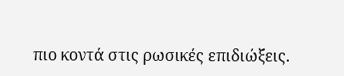πιο κοντά στις ρωσικές επιδιώξεις.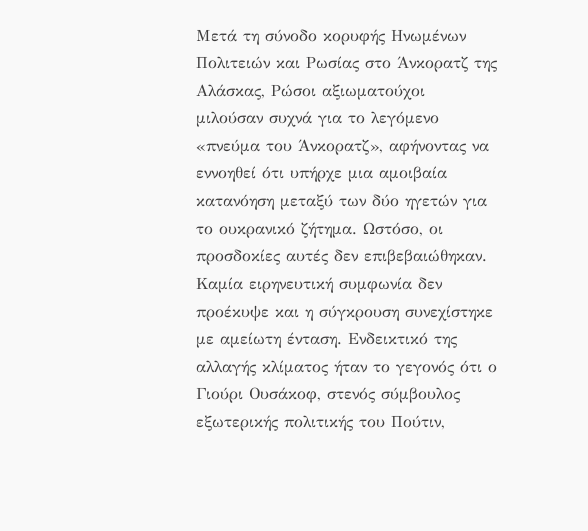Μετά τη σύνοδο κορυφής Ηνωμένων Πολιτειών και Ρωσίας στο Άνκορατζ της Αλάσκας, Ρώσοι αξιωματούχοι μιλούσαν συχνά για το λεγόμενο «πνεύμα του Άνκορατζ», αφήνοντας να εννοηθεί ότι υπήρχε μια αμοιβαία κατανόηση μεταξύ των δύο ηγετών για το ουκρανικό ζήτημα. Ωστόσο, οι προσδοκίες αυτές δεν επιβεβαιώθηκαν.
Καμία ειρηνευτική συμφωνία δεν προέκυψε και η σύγκρουση συνεχίστηκε με αμείωτη ένταση. Ενδεικτικό της αλλαγής κλίματος ήταν το γεγονός ότι ο Γιούρι Ουσάκοφ, στενός σύμβουλος εξωτερικής πολιτικής του Πούτιν,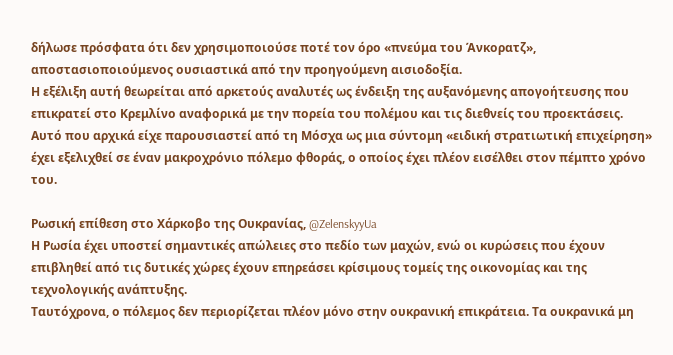δήλωσε πρόσφατα ότι δεν χρησιμοποιούσε ποτέ τον όρο «πνεύμα του Άνκορατζ», αποστασιοποιούμενος ουσιαστικά από την προηγούμενη αισιοδοξία.
Η εξέλιξη αυτή θεωρείται από αρκετούς αναλυτές ως ένδειξη της αυξανόμενης απογοήτευσης που επικρατεί στο Κρεμλίνο αναφορικά με την πορεία του πολέμου και τις διεθνείς του προεκτάσεις.
Αυτό που αρχικά είχε παρουσιαστεί από τη Μόσχα ως μια σύντομη «ειδική στρατιωτική επιχείρηση» έχει εξελιχθεί σε έναν μακροχρόνιο πόλεμο φθοράς, ο οποίος έχει πλέον εισέλθει στον πέμπτο χρόνο του.

Ρωσική επίθεση στο Χάρκοβο της Ουκρανίας, @ZelenskyyUa
Η Ρωσία έχει υποστεί σημαντικές απώλειες στο πεδίο των μαχών, ενώ οι κυρώσεις που έχουν επιβληθεί από τις δυτικές χώρες έχουν επηρεάσει κρίσιμους τομείς της οικονομίας και της τεχνολογικής ανάπτυξης.
Ταυτόχρονα, ο πόλεμος δεν περιορίζεται πλέον μόνο στην ουκρανική επικράτεια. Τα ουκρανικά μη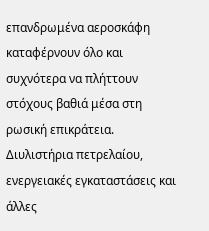επανδρωμένα αεροσκάφη καταφέρνουν όλο και συχνότερα να πλήττουν στόχους βαθιά μέσα στη ρωσική επικράτεια.
Διυλιστήρια πετρελαίου, ενεργειακές εγκαταστάσεις και άλλες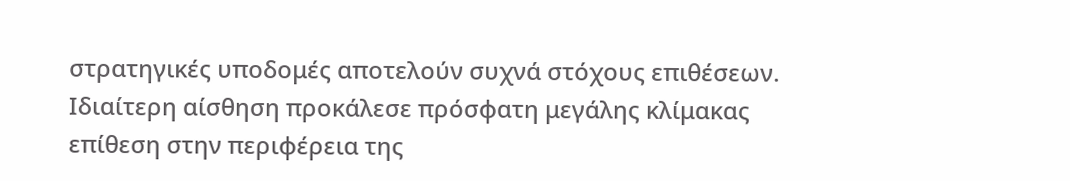στρατηγικές υποδομές αποτελούν συχνά στόχους επιθέσεων. Ιδιαίτερη αίσθηση προκάλεσε πρόσφατη μεγάλης κλίμακας επίθεση στην περιφέρεια της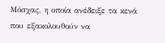Μόσχας, η οποία ανέδειξε τα κενά που εξακολουθούν να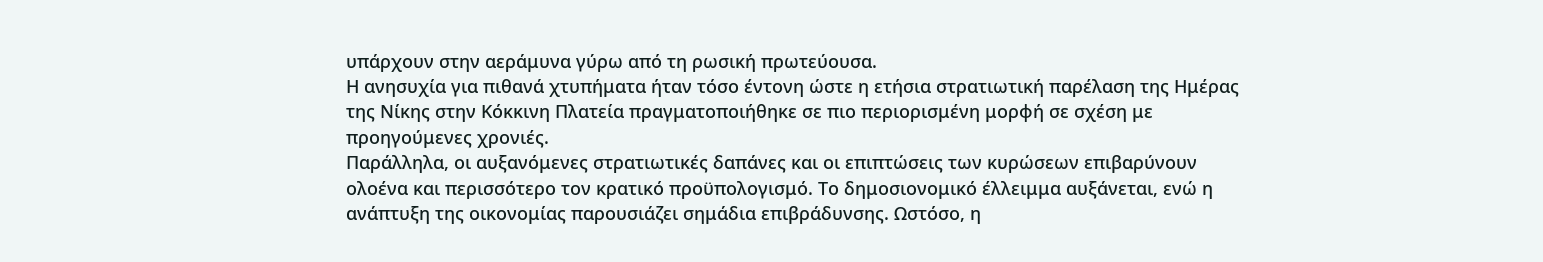υπάρχουν στην αεράμυνα γύρω από τη ρωσική πρωτεύουσα.
Η ανησυχία για πιθανά χτυπήματα ήταν τόσο έντονη ώστε η ετήσια στρατιωτική παρέλαση της Ημέρας της Νίκης στην Κόκκινη Πλατεία πραγματοποιήθηκε σε πιο περιορισμένη μορφή σε σχέση με προηγούμενες χρονιές.
Παράλληλα, οι αυξανόμενες στρατιωτικές δαπάνες και οι επιπτώσεις των κυρώσεων επιβαρύνουν ολοένα και περισσότερο τον κρατικό προϋπολογισμό. Το δημοσιονομικό έλλειμμα αυξάνεται, ενώ η ανάπτυξη της οικονομίας παρουσιάζει σημάδια επιβράδυνσης. Ωστόσο, η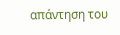απάντηση του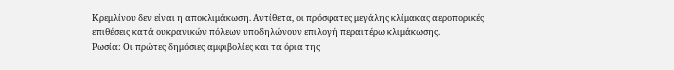Κρεμλίνου δεν είναι η αποκλιμάκωση. Αντίθετα, οι πρόσφατες μεγάλης κλίμακας αεροπορικές επιθέσεις κατά ουκρανικών πόλεων υποδηλώνουν επιλογή περαιτέρω κλιμάκωσης.
Ρωσία: Οι πρώτες δημόσιες αμφιβολίες και τα όρια της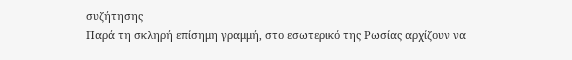συζήτησης
Παρά τη σκληρή επίσημη γραμμή, στο εσωτερικό της Ρωσίας αρχίζουν να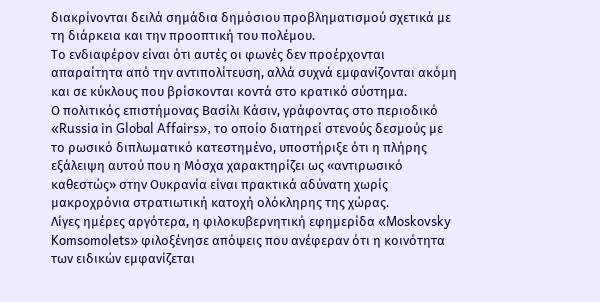διακρίνονται δειλά σημάδια δημόσιου προβληματισμού σχετικά με τη διάρκεια και την προοπτική του πολέμου.
Το ενδιαφέρον είναι ότι αυτές οι φωνές δεν προέρχονται απαραίτητα από την αντιπολίτευση, αλλά συχνά εμφανίζονται ακόμη και σε κύκλους που βρίσκονται κοντά στο κρατικό σύστημα.
Ο πολιτικός επιστήμονας Βασίλι Κάσιν, γράφοντας στο περιοδικό «Russia in Global Affairs», το οποίο διατηρεί στενούς δεσμούς με το ρωσικό διπλωματικό κατεστημένο, υποστήριξε ότι η πλήρης εξάλειψη αυτού που η Μόσχα χαρακτηρίζει ως «αντιρωσικό καθεστώς» στην Ουκρανία είναι πρακτικά αδύνατη χωρίς μακροχρόνια στρατιωτική κατοχή ολόκληρης της χώρας.
Λίγες ημέρες αργότερα, η φιλοκυβερνητική εφημερίδα «Moskovsky Komsomolets» φιλοξένησε απόψεις που ανέφεραν ότι η κοινότητα των ειδικών εμφανίζεται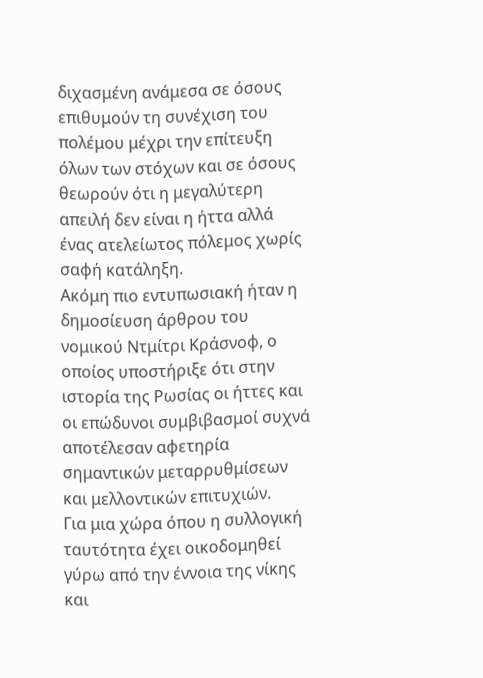διχασμένη ανάμεσα σε όσους επιθυμούν τη συνέχιση του πολέμου μέχρι την επίτευξη όλων των στόχων και σε όσους θεωρούν ότι η μεγαλύτερη απειλή δεν είναι η ήττα αλλά ένας ατελείωτος πόλεμος χωρίς σαφή κατάληξη.
Ακόμη πιο εντυπωσιακή ήταν η δημοσίευση άρθρου του νομικού Ντμίτρι Κράσνοφ, ο οποίος υποστήριξε ότι στην ιστορία της Ρωσίας οι ήττες και οι επώδυνοι συμβιβασμοί συχνά αποτέλεσαν αφετηρία σημαντικών μεταρρυθμίσεων και μελλοντικών επιτυχιών.
Για μια χώρα όπου η συλλογική ταυτότητα έχει οικοδομηθεί γύρω από την έννοια της νίκης και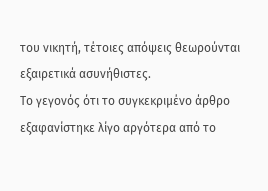του νικητή, τέτοιες απόψεις θεωρούνται εξαιρετικά ασυνήθιστες.
Το γεγονός ότι το συγκεκριμένο άρθρο εξαφανίστηκε λίγο αργότερα από το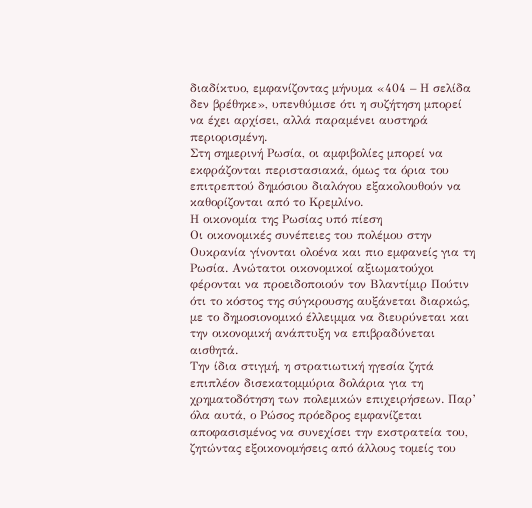διαδίκτυο, εμφανίζοντας μήνυμα «404 – Η σελίδα δεν βρέθηκε», υπενθύμισε ότι η συζήτηση μπορεί να έχει αρχίσει, αλλά παραμένει αυστηρά περιορισμένη.
Στη σημερινή Ρωσία, οι αμφιβολίες μπορεί να εκφράζονται περιστασιακά, όμως τα όρια του επιτρεπτού δημόσιου διαλόγου εξακολουθούν να καθορίζονται από το Κρεμλίνο.
Η οικονομία της Ρωσίας υπό πίεση
Οι οικονομικές συνέπειες του πολέμου στην Ουκρανία γίνονται ολοένα και πιο εμφανείς για τη Ρωσία. Ανώτατοι οικονομικοί αξιωματούχοι φέρονται να προειδοποιούν τον Βλαντίμιρ Πούτιν ότι το κόστος της σύγκρουσης αυξάνεται διαρκώς, με το δημοσιονομικό έλλειμμα να διευρύνεται και την οικονομική ανάπτυξη να επιβραδύνεται αισθητά.
Την ίδια στιγμή, η στρατιωτική ηγεσία ζητά επιπλέον δισεκατομμύρια δολάρια για τη χρηματοδότηση των πολεμικών επιχειρήσεων. Παρ’ όλα αυτά, ο Ρώσος πρόεδρος εμφανίζεται αποφασισμένος να συνεχίσει την εκστρατεία του, ζητώντας εξοικονομήσεις από άλλους τομείς του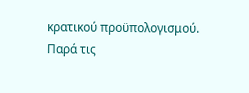κρατικού προϋπολογισμού.
Παρά τις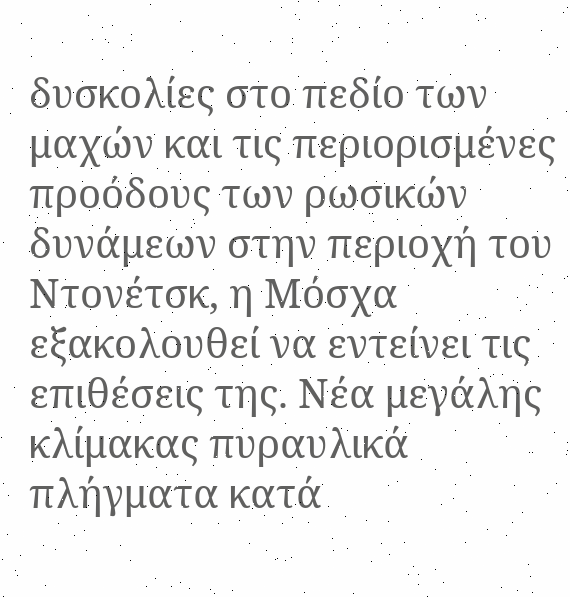δυσκολίες στο πεδίο των μαχών και τις περιορισμένες προόδους των ρωσικών δυνάμεων στην περιοχή του Ντονέτσκ, η Μόσχα εξακολουθεί να εντείνει τις επιθέσεις της. Νέα μεγάλης κλίμακας πυραυλικά πλήγματα κατά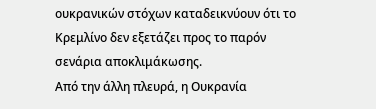ουκρανικών στόχων καταδεικνύουν ότι το Κρεμλίνο δεν εξετάζει προς το παρόν σενάρια αποκλιμάκωσης.
Από την άλλη πλευρά, η Ουκρανία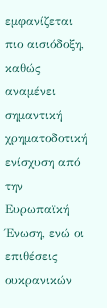εμφανίζεται πιο αισιόδοξη, καθώς αναμένει σημαντική χρηματοδοτική ενίσχυση από την Ευρωπαϊκή Ένωση, ενώ οι επιθέσεις ουκρανικών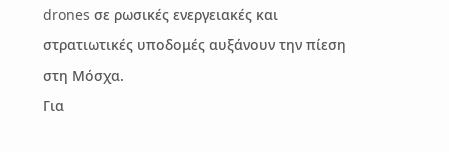drones σε ρωσικές ενεργειακές και στρατιωτικές υποδομές αυξάνουν την πίεση στη Μόσχα.
Για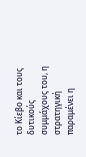το Κίεβο και τους δυτικούς συμμάχους του, η στρατηγική παραμένει η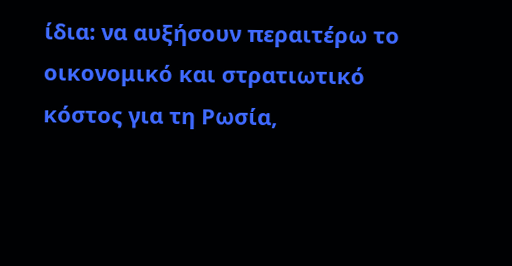ίδια: να αυξήσουν περαιτέρω το οικονομικό και στρατιωτικό κόστος για τη Ρωσία,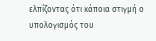ελπίζοντας ότι κάποια στιγμή ο υπολογισμός του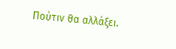Πούτιν θα αλλάξει.